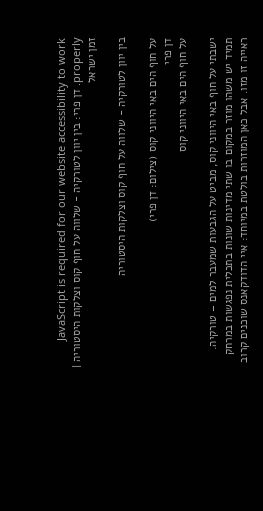JavaScript is required for our website accessibility to work properly. דן פרי: בין יוון לטורקיה - שלווה על חוף קוס וצלקות היסטוריה | זמן ישראל

בין יוון לטורקיה - שלווה על חוף קוס וצלקות היסטוריה

על חוף הים באי היווני קוס (צילום: דן פרי)
דן פרי
על חוף הים באי היווני קוס

ישבתי על חוף באי היווני קוס, מביט על הגבעות שמעבר למים – טורקיה. תמיד יש משהו מוזר במקום בו שתי מדינות שונות בתכלית נפגשות במרחק ראייה זו מזו. אבל כאן המוזרות בולטת במיוחד: איי הדודקאנס שוכנים קרוב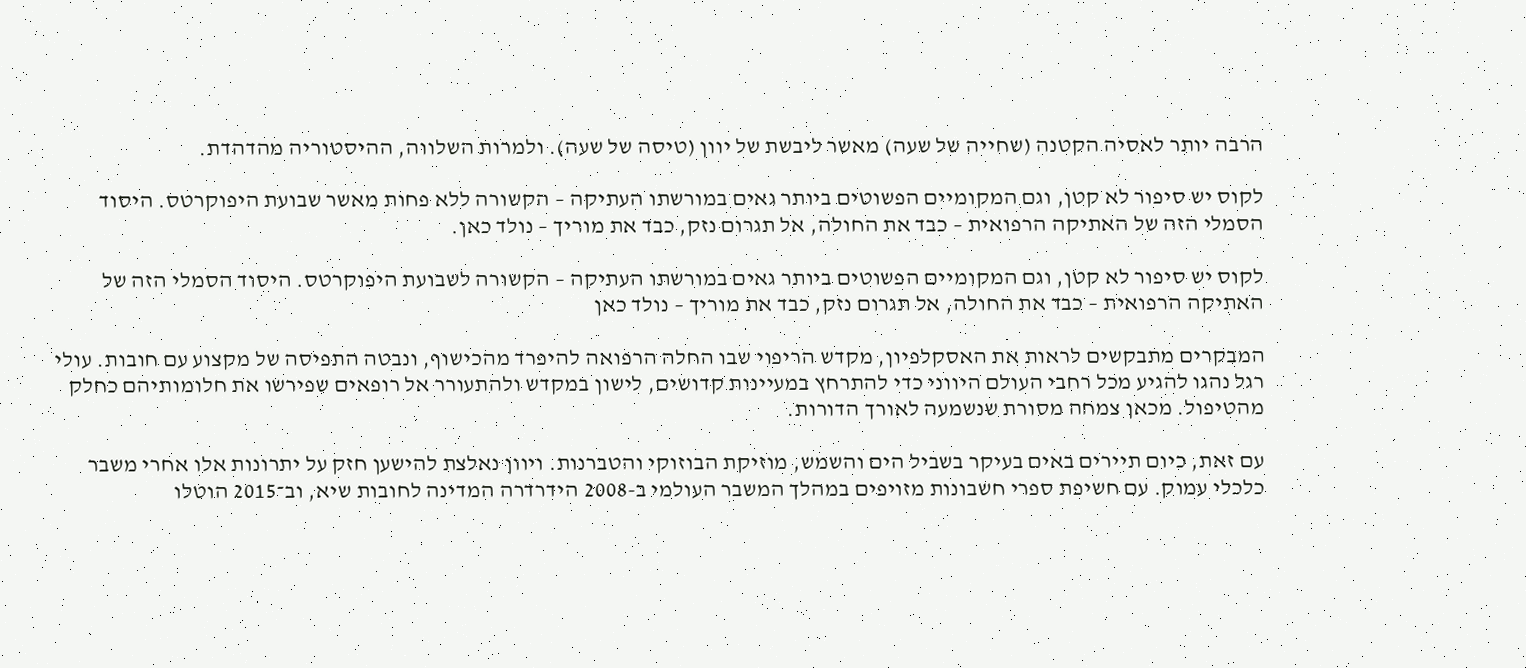הרבה יותר לאסיה הקטנה (שחייה של שעה) מאשר ליבשת של יוון (טיסה של שעה). ולמרות השלווה, ההיסטוריה מהדהדת.

לקוס יש סיפור לא קטן, וגם המקומיים הפשוטים ביותר גאים במורשתו העתיקה – הקשורה ללא פחות מאשר שבועת היפוקרטס. היסוד הסמלי הזה של האתיקה הרפואית – כבד את החולה, אל תגרום נזק, כבד את מוריך – נולד כאן.

לקוס יש סיפור לא קטן, וגם המקומיים הפשוטים ביותר גאים במורשתו העתיקה – הקשורה לשבועת היפוקרטס. היסוד הסמלי הזה של האתיקה הרפואית – כבד את החולה, אל תגרום נזק, כבד את מוריך – נולד כאן

המבקרים מתבקשים לראות את האסקלפיון, מקדש הריפוי שבו החלה הרפואה להיפרד מהכישוף, ונבטה התפיסה של מקצוע עם חובות. עולי רגל נהגו להגיע מכל רחבי העולם היווני כדי להתרחץ במעיינות קדושים, לישון במקדש ולהתעורר אל רופאים שפירשו את חלומותיהם כחלק מהטיפול. מכאן צמחה מסורת שנשמעה לאורך הדורות.

עם זאת, כיום תיירים באים בעיקר בשביל הים והשמש, מוזיקת הבוזוקי והטברנות. ויוון נאלצת להישען חזק על יתרונות אלו אחרי משבר כלכלי עמוק. עם חשיפת ספרי חשבונות מזויפים במהלך המשבר העולמי ב-2008 הידרדרה המדינה לחובות שיא, וב־2015 הוטלו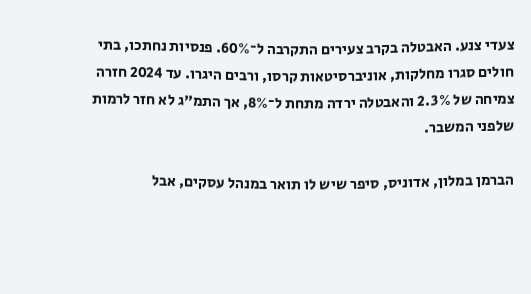צעדי צנע. האבטלה בקרב צעירים התקרבה ל־60%. פנסיות נחתכו, בתי חולים סגרו מחלקות, אוניברסיטאות קרסו, ורבים היגרו. עד 2024 חזרה צמיחה של 2.3% והאבטלה ירדה מתחת ל־8%, אך התמ"ג לא חזר לרמות שלפני המשבר.

הברמן במלון, אדוניס, סיפר שיש לו תואר במנהל עסקים, אבל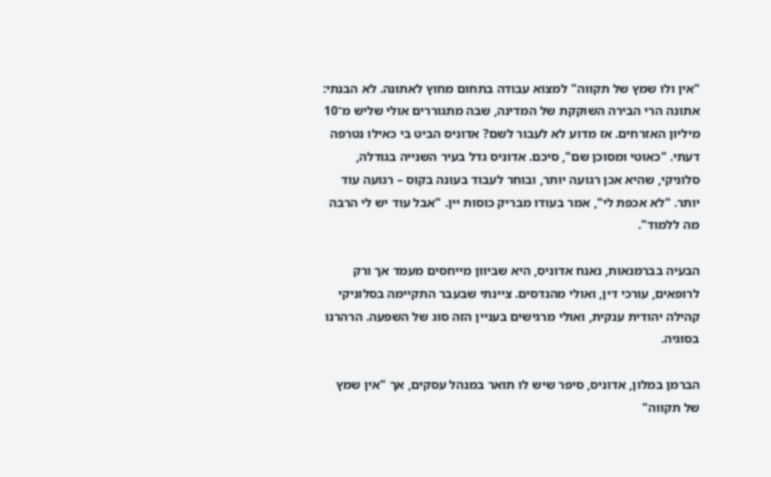"אין ולו שמץ של תקווה" למצוא עבודה בתחום מחוץ לאתונה. לא הבנתי: אתונה הרי הבירה השוקקת של המדינה, שבה מתגוררים אולי שליש מ־10 מיליון האזרחים. אז מדוע לא לעבור לשם? אדוניס הביט בי כאילו נטרפה דעתי. "כאוטי ומסוכן שם", סיכם. אדוניס גדל בעיר השנייה בגודלה, סלוניקי, שהיא אכן רגועה יותר, ובוחר לעבוד בעונה בקוס – רגועה עוד יותר. "לא אכפת לי", אמר בעודו מבריק כוסות יין. "אבל עוד יש לי הרבה מה ללמוד".

הבעיה בברמנאות, נאנח אדוניס, היא שביוון מייחסים מעמד אך ורק לרופאים, עורכי דין, ואולי מהנדסים. ציינתי שבעבר התקיימה בסלוניקי קהילה יהודית ענקית, ואולי מרגישים בעניין הזה סוג של השפעה. הרהרנו בסוגיה.

הברמן במלון, אדוניס, סיפר שיש לו תואר במנהל עסקים, אך "אין שמץ של תקווה"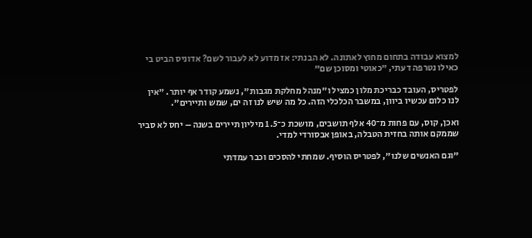למצוא עבודה בתחום מחוץ לאתונה. לא הבנתי: אז מדוע לא לעבור לשם? אדוניס הביט בי כאילו נטרפה דעתי, "כאוטי ומסוכן שם"

לפטריס, העובד כבריכת מלון כמציל ו"מנהל מחלקת מגבות", נשמע קודר אף יותר. "אין לנו כלום עכשיו ביוון, במשבר הכלכלי הזה. כל מה שיש לנו זה ים, שמש ותיירים".

ואכן, קוס, עם פחות מ־40 אלף תושבים, מושכת כ־1.5 מיליון תיירים בשנה – יחס לא סביר שממקם אותה בחזית הטבלה, באופן אבסורדי למדי.

"וגם האנשים שלנו", לפטריס הוסיף. שמחתי להסכים וכבר עמדתי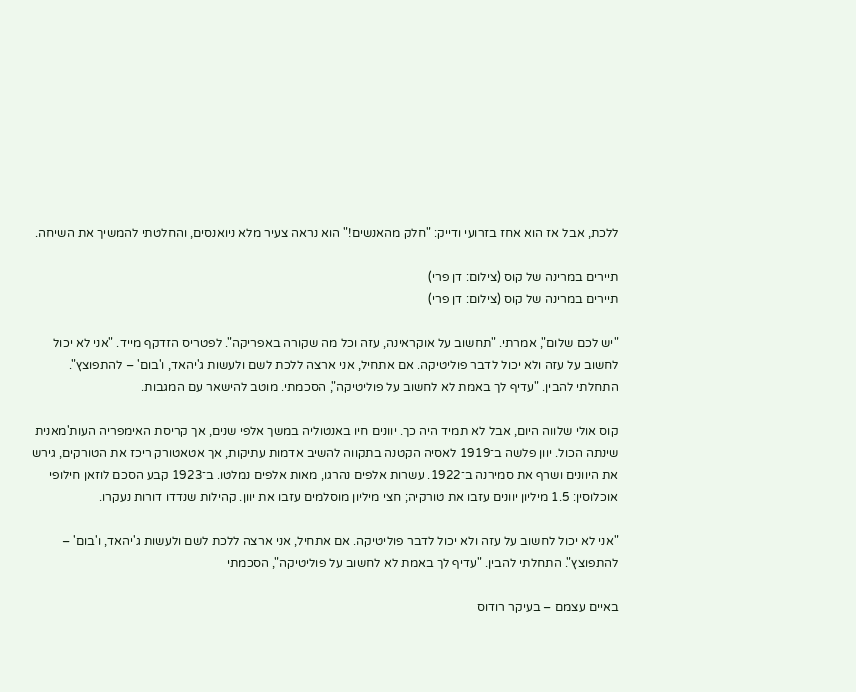ללכת, אבל אז הוא אחז בזרועי ודייק: "חלק מהאנשים!" הוא נראה צעיר מלא ניואנסים, והחלטתי להמשיך את השיחה.

תיירים במרינה של קוס (צילום: דן פרי)
תיירים במרינה של קוס (צילום: דן פרי)

"יש לכם שלום", אמרתי. "תחשוב על אוקראינה, עזה וכל מה שקורה באפריקה". לפטריס הזדקף מייד. "אני לא יכול לחשוב על עזה ולא יכול לדבר פוליטיקה. אם אתחיל, אני ארצה ללכת לשם ולעשות ג'יהאד, ו'בום' – להתפוצץ". התחלתי להבין. "עדיף לך באמת לא לחשוב על פוליטיקה", הסכמתי. מוטב להישאר עם המגבות.

קוס אולי שלווה היום, אבל לא תמיד היה כך. יוונים חיו באנטוליה במשך אלפי שנים, אך קריסת האימפריה העות'מאנית שינתה הכול. יוון פלשה ב־1919 לאסיה הקטנה בתקווה להשיב אדמות עתיקות, אך אטאטורק ריכז את הטורקים, גירש את היוונים ושרף את סמירנה ב־1922. עשרות אלפים נהרגו, מאות אלפים נמלטו. ב־1923 קבע הסכם לוזאן חילופי אוכלוסין: 1.5 מיליון יוונים עזבו את טורקיה; חצי מיליון מוסלמים עזבו את יוון. קהילות שנדדו דורות נעקרו.

"אני לא יכול לחשוב על עזה ולא יכול לדבר פוליטיקה. אם אתחיל, אני ארצה ללכת לשם ולעשות ג'יהאד, ו'בום' – להתפוצץ". התחלתי להבין. "עדיף לך באמת לא לחשוב על פוליטיקה", הסכמתי

באיים עצמם – בעיקר רודוס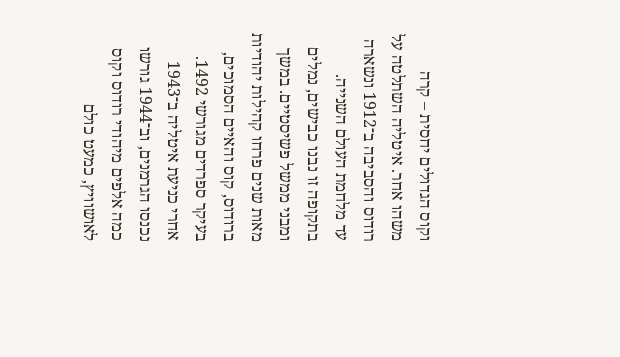וקוס הגדולים יחסית – קרה משהו אחר. איטליה השתלטה על רודוס והסביבה ב־1912 ונשארה עד מלחמת העולם השנייה. בתקופה זו נבנו כבישים, נמלים ומבני ממשל פשיסטיים. במשך מאות שנים פרחו קהילות יהודיות ברודוס, קוס והאיים הסמוכים, בעיקר ספרדים מגורשי 1492. אחרי כניעת איטליה ב־1943 נכנסו הגרמנים, וב־1944 גורשו כמה אלפים מיהודי רודוס וקוס לאושוויץ, כמעט כולם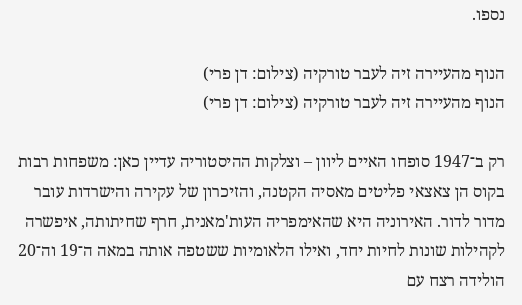נספו.

הנוף מהעיירה זיה לעבר טורקיה (צילום: דן פרי)
הנוף מהעיירה זיה לעבר טורקיה (צילום: דן פרי)

רק ב־1947 סופחו האיים ליוון – וצלקות ההיסטוריה עדיין כאן: משפחות רבות בקוס הן צאצאי פליטים מאסיה הקטנה, והזיכרון של עקירה והישרדות עובר מדור לדור. האירוניה היא שהאימפריה העות'מאנית, חרף שחיתותה, איפשרה לקהילות שונות לחיות יחד, ואילו הלאומיות ששטפה אותה במאה ה־19 וה־20 הולידה רצח עם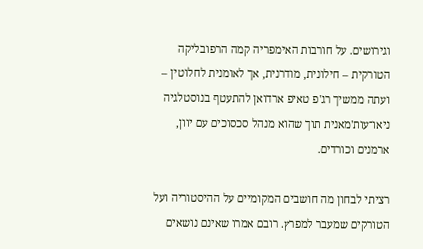וגירושים. על חורבות האימפריה קמה הרפובליקה הטורקית – חילונית, מודרנית, אך לאומנית לחלוטין – ועתה ממשיך רג'פ טאיפ ארדואן להתעטף בנוסטלגיה ניאו־עות'מאנית תוך שהוא מנהל סכסוכים עם יוון, ארמנים וכורדים.

רציתי לבחון מה חושבים המקומיים על ההיסטוריה ועל הטורקים שמעבר למפרץ. רובם אמרו שאינם נושאים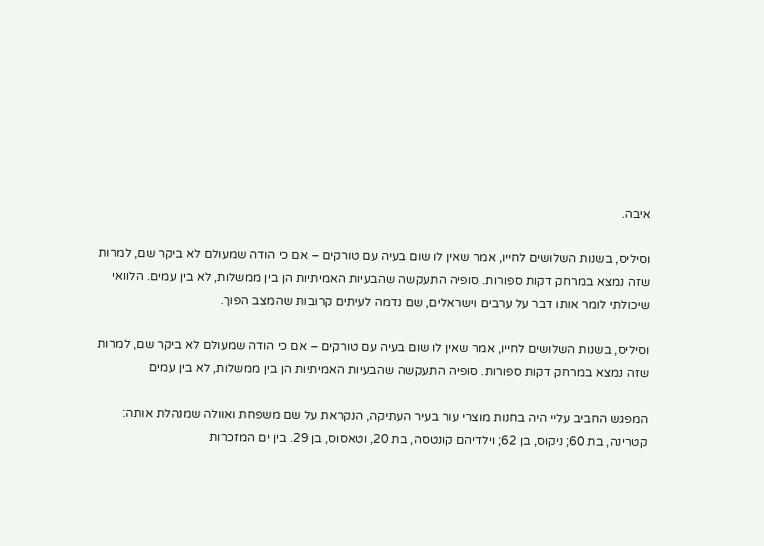איבה.

וסיליס, בשנות השלושים לחייו, אמר שאין לו שום בעיה עם טורקים – אם כי הודה שמעולם לא ביקר שם, למרות שזה נמצא במרחק דקות ספורות. סופיה התעקשה שהבעיות האמיתיות הן בין ממשלות, לא בין עמים. הלוואי שיכולתי לומר אותו דבר על ערבים וישראלים, שם נדמה לעיתים קרובות שהמצב הפוך.

וסיליס, בשנות השלושים לחייו, אמר שאין לו שום בעיה עם טורקים – אם כי הודה שמעולם לא ביקר שם, למרות שזה נמצא במרחק דקות ספורות. סופיה התעקשה שהבעיות האמיתיות הן בין ממשלות, לא בין עמים

המפגש החביב עליי היה בחנות מוצרי עור בעיר העתיקה, הנקראת על שם משפחת ואוולה שמנהלת אותה: קטרינה, בת 60; ניקוס, בן 62; וילדיהם קונטסה, בת 20, וטאסוס, בן 29. בין ים המזכרות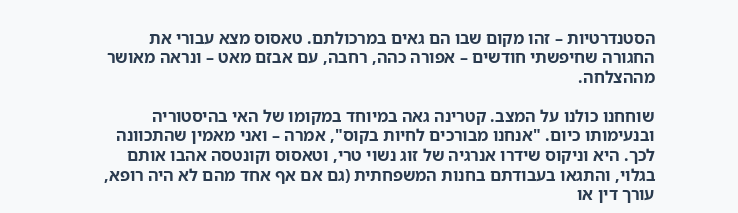הסטנדרטיות – זהו מקום שבו הם גאים במרכולתם. טאסוס מצא עבורי את החגורה שחיפשתי חודשים – אפורה כהה, רחבה, עם אבזם מאט – ונראה מאושר מההצלחה.

שוחחנו כולנו על המצב. קטרינה גאה במיוחד במקומו של האי בהיסטוריה ובנעימותו כיום. "אנחנו מבורכים לחיות בקוס", אמרה – ואני מאמין שהתכוונה לכך. היא וניקוס שידרו אנרגיה של זוג נשוי טרי, וטאסוס וקונטסה אהבו אותם בגלוי, והתגאו בעבודתם בחנות המשפחתית (גם אם אף אחד מהם לא היה רופא, עורך דין או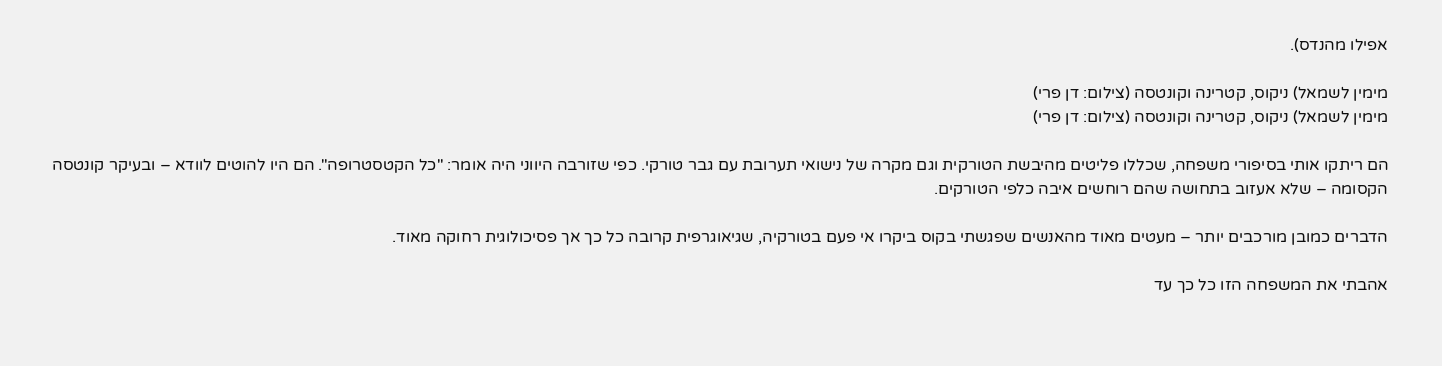אפילו מהנדס).

מימין לשמאל) ניקוס, קטרינה וקונטסה (צילום: דן פרי)
מימין לשמאל) ניקוס, קטרינה וקונטסה (צילום: דן פרי)

הם ריתקו אותי בסיפורי משפחה, שכללו פליטים מהיבשת הטורקית וגם מקרה של נישואי תערובת עם גבר טורקי. כפי שזורבה היווני היה אומר: "כל הקטסטרופה". הם היו להוטים לוודא – ובעיקר קונטסה הקסומה – שלא אעזוב בתחושה שהם רוחשים איבה כלפי הטורקים.

הדברים כמובן מורכבים יותר – מעטים מאוד מהאנשים שפגשתי בקוס ביקרו אי פעם בטורקיה, שגיאוגרפית קרובה כל כך אך פסיכולוגית רחוקה מאוד.

אהבתי את המשפחה הזו כל כך עד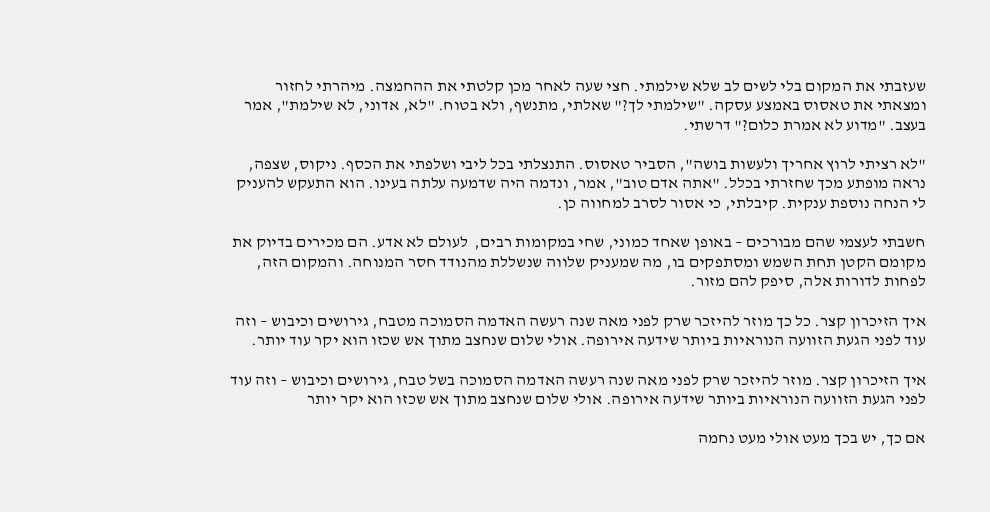שעזבתי את המקום בלי לשים לב שלא שילמתי. חצי שעה לאחר מכן קלטתי את ההחמצה. מיהרתי לחזור ומצאתי את טאסוס באמצע עסקה. "שילמתי לך?" שאלתי, מתנשף, ולא בטוח. "לא, אדוני, לא שילמת", אמר בעצב. "מדוע לא אמרת כלום?" דרשתי.

"לא רציתי לרוץ אחריך ולעשות בושה", הסביר טאסוס. התנצלתי בכל ליבי ושלפתי את הכסף. ניקוס, שצפה, נראה מופתע מכך שחזרתי בכלל. "אתה אדם טוב", אמר, ונדמה היה שדמעה עלתה בעינו. הוא התעקש להעניק לי הנחה נוספת ענקית. קיבלתי, כי אסור לסרב למחווה כן.

חשבתי לעצמי שהם מבורכים – באופן שאחד כמוני, שחי במקומות רבים,  לעולם לא אדע. הם מכירים בדיוק את מקומם הקטן תחת השמש ומסתפקים בו, מה שמעניק שלווה שנשללת מהנודד חסר המנוחה. והמקום הזה, לפחות לדורות אלה, סיפק להם מזור.

איך הזיכרון קצר. כל כך מוזר להיזכר שרק לפני מאה שנה רעשה האדמה הסמוכה מטבח, גירושים וכיבוש – וזה עוד לפני הגעת הזוועה הנוראיות ביותר שידעה אירופה. אולי שלום שנחצב מתוך אש שכזו הוא יקר עוד יותר.

איך הזיכרון קצר. מוזר להיזכר שרק לפני מאה שנה רעשה האדמה הסמוכה בשל טבח, גירושים וכיבוש – וזה עוד לפני הגעת הזוועה הנוראיות ביותר שידעה אירופה. אולי שלום שנחצב מתוך אש שכזו הוא יקר יותר

אם כך, יש בכך מעט אולי מעט נחמה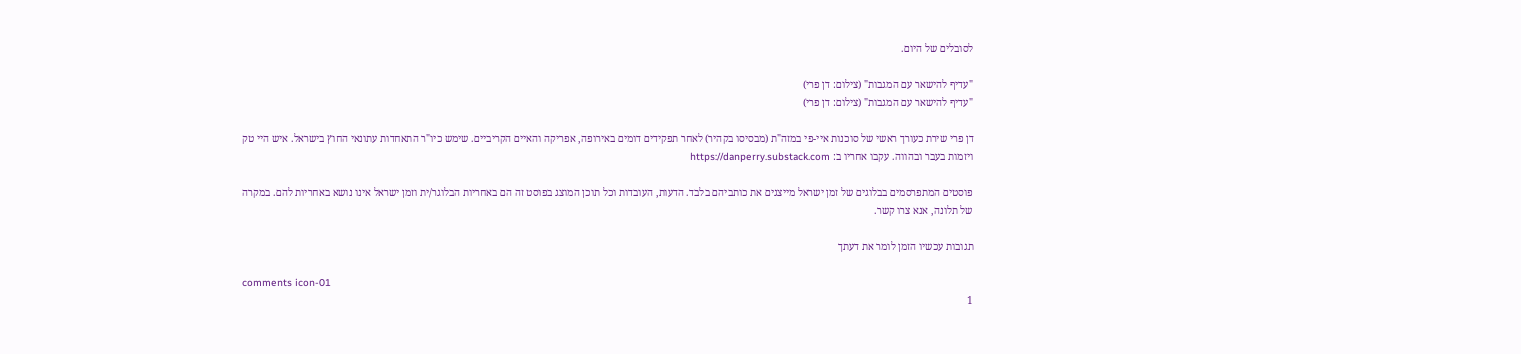לסובלים של היום.

"עדיף להישאר עם המגבות" (צילום: דן פרי)
"עדיף להישאר עם המגבות" (צילום: דן פרי)

דן פרי שירת כעורך ראשי של סוכנות איי-פי במזה"ת (מבסיסו בקהיר) לאחר תפקידים דומים באירופה, אפריקה והאיים הקריביים. שימש כיו"ר התאחדות עתונאי החוץ בישראל. איש היי טק ויזמות בעבר ובהווה. עקבו אחריו ב: https://danperry.substack.com

פוסטים המתפרסמים בבלוגים של זמן ישראל מייצגים את כותביהם בלבד. הדעות, העובדות וכל תוכן המוצג בפוסט זה הם באחריות הבלוגר/ית וזמן ישראל אינו נושא באחריות להם. במקרה של תלונה, אנא צרו קשר.

תגובות עכשיו הזמן לומר את דעתך

comments icon-01
1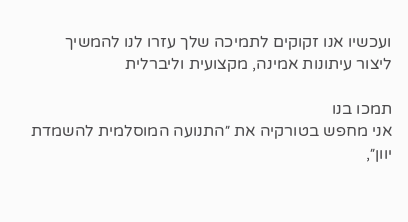ועכשיו אנו זקוקים לתמיכה שלך עזרו לנו להמשיך ליצור עיתונות אמינה, מקצועית וליברלית

תמכו בנו
אני מחפש בטורקיה את ״התנועה המוסלמית להשמדת יוון״,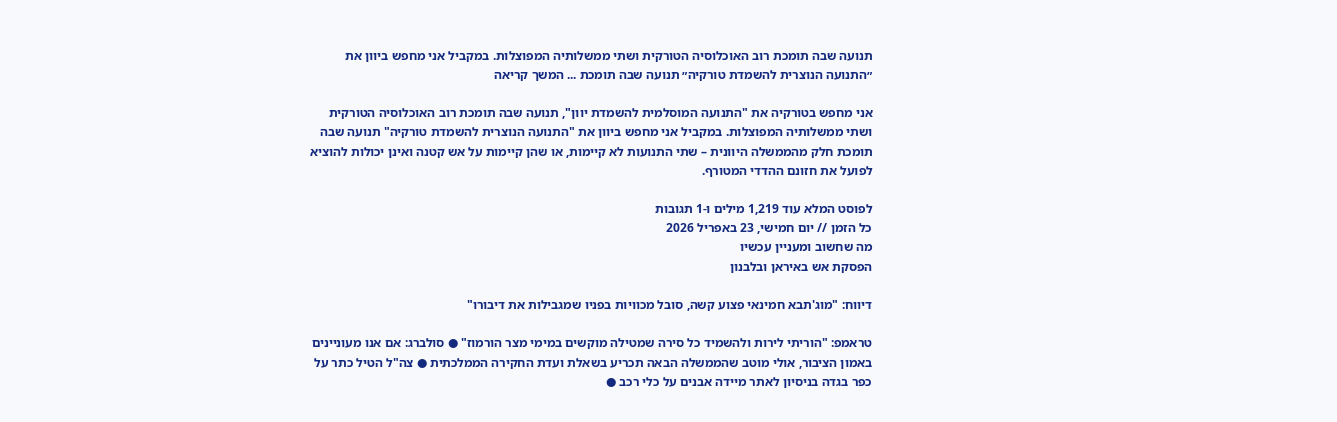תנועה שבה תומכת רוב האוכלוסיה הטורקית ושתי ממשלותיה המפוצלות. במקביל אני מחפש ביוון את ״התנועה הנוצרית להשמדת טורקיה״ תנועה שבה תומכת ... המשך קריאה

אני מחפש בטורקיה את "התנועה המוסלמית להשמדת יוון", תנועה שבה תומכת רוב האוכלוסיה הטורקית ושתי ממשלותיה המפוצלות. במקביל אני מחפש ביוון את "התנועה הנוצרית להשמדת טורקיה" תנועה שבה תומכת חלק מהממשלה היוונית – שתי התנועות לא קיימות, או שהן קיימות על אש קטנה ואינן יכולות להוציא לפועל את חזונם ההדדי המטורף.

לפוסט המלא עוד 1,219 מילים ו-1 תגובות
כל הזמן // יום חמישי, 23 באפריל 2026
מה שחשוב ומעניין עכשיו
הפסקת אש באיראן ובלבנון

דיווח: "מוג'תבא חמינאי פצוע קשה, סובל מכוויות בפניו שמגבילות את דיבורו"

טראמפ: "הוריתי לירות ולהשמיד כל סירה שמטילה מוקשים במימי מצר הורמוז" ● סולברג: אם אנו מעוניינים באמון הציבור, אולי מוטב שהממשלה הבאה תכריע בשאלת ועדת החקירה הממלכתית ● צה"ל הטיל כתר על כפר בגדה בניסיון לאתר מיידה אבנים על כלי רכב ●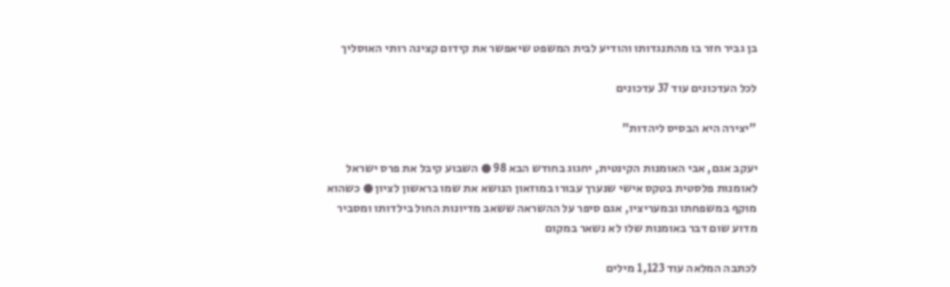בן גביר חזר בו מהתנגדותו והודיע לבית המשפט שיאפשר את קידום קצינה רותי האוסליך

לכל העדכונים עוד 37 עדכונים

"יצירה היא הבסיס ליהדות"

יעקב אגם, אבי האומנות הקינטית, יחגוג בחודש הבא 98 ● השבוע קיבל את פרס ישראל לאומנות פלסטית בטקס אישי שנערך עבורו במוזאון הנושא את שמו בראשון לציון ● כשהוא מוקף במשפחתו ובמעריציו, אגם סיפר על ההשראה ששאב מדיונות החול בילדותו ומסביר מדוע שום דבר באומנות שלו לא נשאר במקום

לכתבה המלאה עוד 1,123 מילים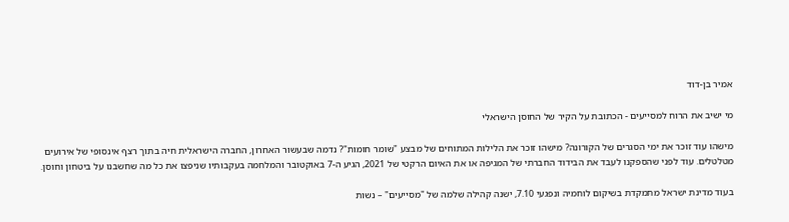אמיר בן-דוד

מי ישיב את הרוח למסייעים - הכתובת על הקיר של החוסן הישראלי

מישהו עוד זוכר את ימי הסגרים של הקורונה? מישהו זוכר את הלילות המתוחים של מבצע "שומר חומות"? נדמה שבעשור האחרון, החברה הישראלית חיה בתוך רצף אינסופי של אירועים מטלטלים. עוד לפני שהספקנו לעבד את הבידוד החברתי של המגיפה או את האיום הרקטי של 2021, הגיע ה-7 באוקטובר והמלחמה בעקבותיו שניפצו את כל מה שחשבנו על ביטחון וחוסן.

בעוד מדינת ישראל מתמקדת בשיקום לוחמיה ונפגעי 7.10, ישנה קהילה שלמה של "מסייעים" – נשות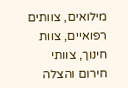מילואים, צוותים רפואיים, צוות חינוך, צוותי חירום והצלה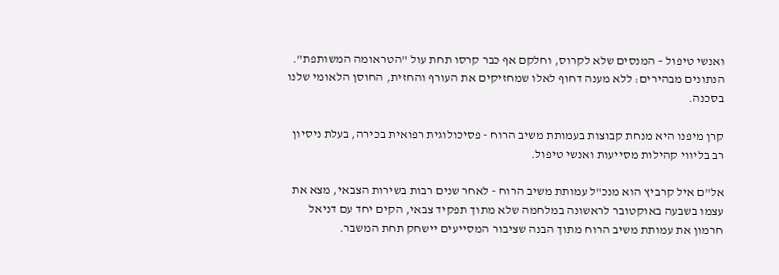ואנשי טיפול – המנסים שלא לקרוס, וחלקם אף כבר קרסו תחת עול "הטראומה המשותפת". הנתונים מבהירים: ללא מענה דחוף לאלו שמחזיקים את העורף והחזית, החוסן הלאומי שלנו בסכנה.

קרן מיפנו היא מנחת קבוצות בעמותת משיב הרוח - פסיכולוגית רפואית בכירה, בעלת ניסיון רב בליווי קהילות מסייעות ואנשי טיפול.

אל"ם איל קרביץ הוא מנכ"ל עמותת משיב הרוח - לאחר שנים רבות בשירות הצבאי, מצא את עצמו בשבעה באוקטובר לראשונה במלחמה שלא מתוך תפקיד צבאי, הקים יחד עם דניאל חרמון את עמותת משיב הרוח מתוך הבנה שציבור המסייעים יישחק תחת המשבר.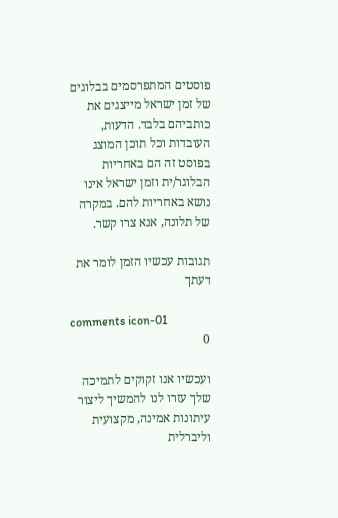פוסטים המתפרסמים בבלוגים של זמן ישראל מייצגים את כותביהם בלבד. הדעות, העובדות וכל תוכן המוצג בפוסט זה הם באחריות הבלוגר/ית וזמן ישראל אינו נושא באחריות להם. במקרה של תלונה, אנא צרו קשר.

תגובות עכשיו הזמן לומר את דעתך

comments icon-01
0

ועכשיו אנו זקוקים לתמיכה שלך עזרו לנו להמשיך ליצור עיתונות אמינה, מקצועית וליברלית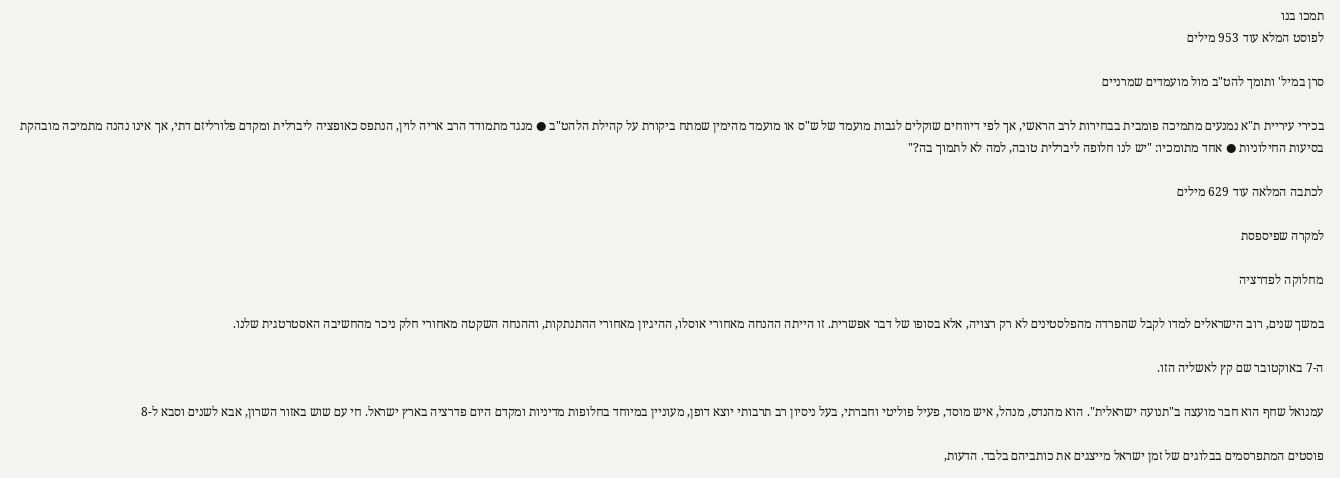תמכו בנו
לפוסט המלא עוד 953 מילים

סרן במיל' ותומך להט"ב מול מועמדים שמרניים

בכירי עיריית ת"א נמנעים מתמיכה פומבית בבחירות לרב הראשי, אך לפי דיווחים שוקלים לגבות מועמד של ש"ס או מועמד מהימין שמתח ביקורת על קהילת הלהט"ב ● מנגד מתמודד הרב אריה לוין, הנתפס כאופציה ליברלית ומקדם פלורליזם דתי, אך אינו נהנה מתמיכה מובהקת בסיעות החילוניות ● אחד מתומכיו: "יש לנו חלופה ליברלית טובה, למה לא לתמוך בה?"

לכתבה המלאה עוד 629 מילים

למקרה שפיספסת

מחלוקה לפדרציה

במשך שנים, רוב הישראלים למדו לקבל שהפרדה מהפלסטינים לא רק רצויה, אלא בסופו של דבר אפשרית. זו הייתה ההנחה מאחורי אוסלו, ההיגיון מאחורי ההתנתקות, וההנחה השקטה מאחורי חלק ניכר מהחשיבה האסטרטגית שלנו.

ה-7 באוקטובר שם קץ לאשליה הזו.

עמנואל שחף הוא חבר מועצה ב"תנועה ישראלית". הוא מהנדס, מנהל, איש מוסד, פעיל פוליטי וחברתי, בעל ניסיון רב תרבותי יוצא דופן, מעוניין במיוחד בחלופות מדיניות ומקדם היום פדרציה בארץ ישראל. חי עם שוש באזור השרון, אבא לשנים וסבא ל-8

פוסטים המתפרסמים בבלוגים של זמן ישראל מייצגים את כותביהם בלבד. הדעות,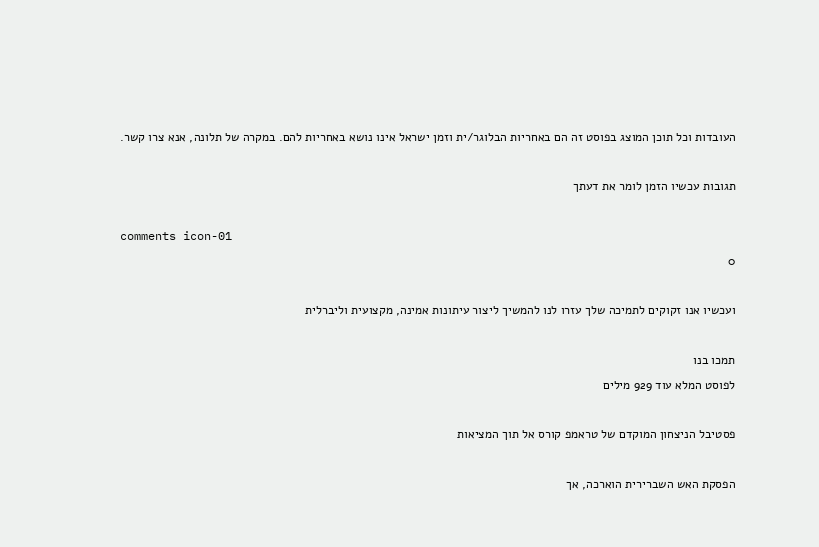העובדות וכל תוכן המוצג בפוסט זה הם באחריות הבלוגר/ית וזמן ישראל אינו נושא באחריות להם. במקרה של תלונה, אנא צרו קשר.

תגובות עכשיו הזמן לומר את דעתך

comments icon-01
0

ועכשיו אנו זקוקים לתמיכה שלך עזרו לנו להמשיך ליצור עיתונות אמינה, מקצועית וליברלית

תמכו בנו
לפוסט המלא עוד 929 מילים

פסטיבל הניצחון המוקדם של טראמפ קורס אל תוך המציאות

הפסקת האש השברירית הוארכה, אך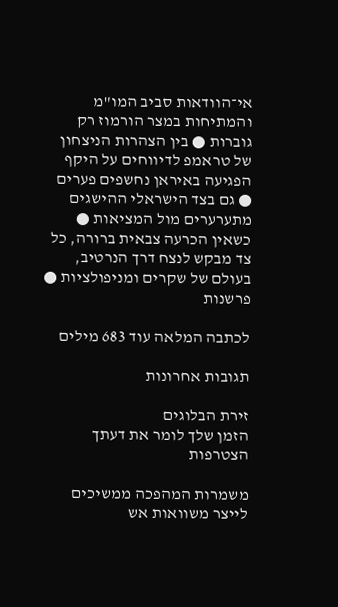אי־הוודאות סביב המו"מ והמתיחות במצר הורמוז רק גוברות ● בין הצהרות הניצחון של טראמפ לדיווחים על היקף הפגיעה באיראן נחשפים פערים ● גם בצד הישראלי ההישגים מתערערים מול המציאות ● כשאין הכרעה צבאית ברורה, כל צד מבקש לנצח דרך הנרטיב, בעולם של שקרים ומניפולציות ● פרשנות

לכתבה המלאה עוד 683 מילים

תגובות אחרונות

זירת הבלוגים
הזמן שלך לומר את דעתך
הצטרפות

משמרות המהפכה ממשיכים לייצר משוואות אש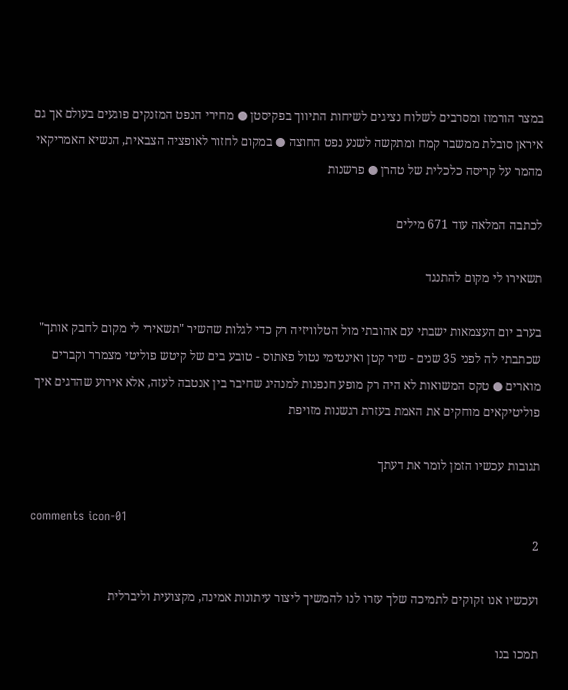במצר הורמוז ומסרבים לשלוח נציגים לשיחות התיווך בפקיסטן ● מחירי הנפט המזנקים פוגעים בעולם אך גם איראן סובלת ממשבר קמח ומתקשה לשנע נפט החוצה ● במקום לחזור לאופציה הצבאית, הנשיא האמריקאי מהמר על קריסה כלכלית של טהרן ● פרשנות

לכתבה המלאה עוד 671 מילים

תשאירו לי מקום להתנגד

בערב יום העצמאות ישבתי עם אהובתי מול הטלוויזיה רק כדי לגלות שהשיר "תשאירי לי מקום לחבק אותך" שכתבתי לה לפני 35 שנים - שיר קטן ואינטימי נטול פאתוס - טובע בים של קיטש פוליטי מצמרר וקברים מוארים ● טקס המשואות לא היה רק מופע חנפנות למנהיג שחיבר בין אנטבה לעזה, אלא אירוע שהדגים איך פוליטיקאים מוחקים את האמת בעזרת רגשנות מזויפת

תגובות עכשיו הזמן לומר את דעתך

comments icon-01
2

ועכשיו אנו זקוקים לתמיכה שלך עזרו לנו להמשיך ליצור עיתונות אמינה, מקצועית וליברלית

תמכו בנו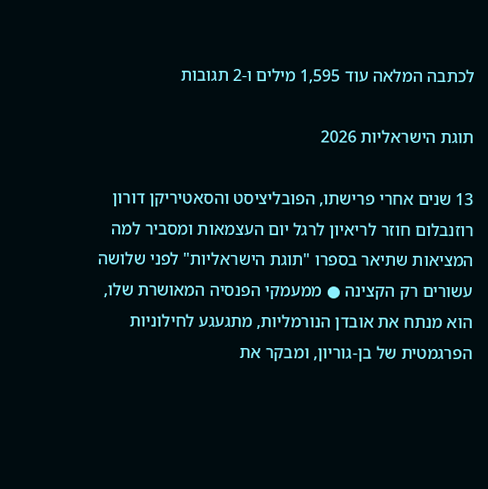לכתבה המלאה עוד 1,595 מילים ו-2 תגובות

תוגת הישראליות 2026

13 שנים אחרי פרישתו, הפובליציסט והסאטיריקן דורון רוזנבלום חוזר לריאיון לרגל יום העצמאות ומסביר למה המציאות שתיאר בספרו "תוגת הישראליות" לפני שלושה עשורים רק הקצינה ● ממעמקי הפנסיה המאושרת שלו, הוא מנתח את אובדן הנורמליות, מתגעגע לחילוניות הפרגמטית של בן-גוריון, ומבקר את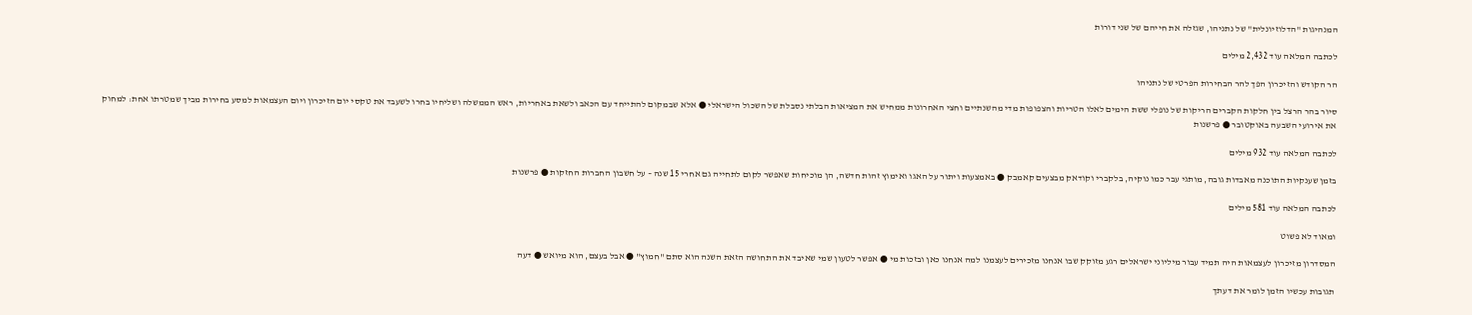המנהיגות "הדלוזיונלית" של נתניהו, שגזלה את חייהם של שני דורות

לכתבה המלאה עוד 2,432 מילים

הר הקודש והזיכרון הפך להר הבחירות הפרטי של נתניהו

סיור בהר הרצל בין חלקות הקברים הריקות של נופלי ששת הימים לאלו הטריות והצפופות מדי מהשנתיים וחצי האחרונות ממחיש את המציאות הבלתי נסבלת של השכול הישראלי ● אלא שבמקום להתייחד עם הכאב ולשאת באחריות, ראש הממשלה ושליחיו בחרו לשעבד את טקסי יום הזיכרון ויום העצמאות למסע בחירות מביך שמטרתו אחת: למחוק את אירועי השבעה באוקטובר ● פרשנות

לכתבה המלאה עוד 932 מילים

בזמן שענקיות התוכנה מאבדות גובה, מותגי עבר כמו נוקיה, בלקברי וקודאק מבצעים קאמבק ● באמצעות ויתור על האגו ואימוץ זהות חדשה, הן מוכיחות שאפשר לקום לתחייה גם אחרי 15 שנה – על חשבון החברות החזקות ● פרשנות

לכתבה המלאה עוד 581 מילים

ומאוד לא פשוט

המסדרון מזיכרון לעצמאות היה תמיד עבור מיליוני ישראלים רגע מזוקק שבו אנחנו מזכירים לעצמנו למה אנחנו כאן ובזכות מי ● אפשר לטעון שמי שאיבד את התחושה הזאת השנה הוא סתם "חמוץ" ● אבל בעצם, הוא מיואש ● דעה

תגובות עכשיו הזמן לומר את דעתך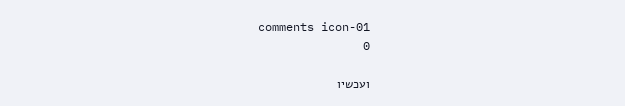comments icon-01
0

ועכשיו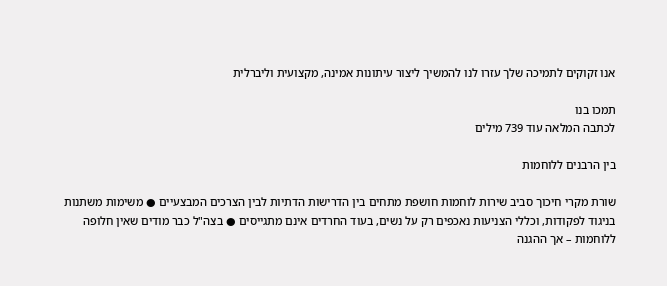אנו זקוקים לתמיכה שלך עזרו לנו להמשיך ליצור עיתונות אמינה, מקצועית וליברלית

תמכו בנו
לכתבה המלאה עוד 739 מילים

בין הרבנים ללוחמות

שורת מקרי חיכוך סביב שירות לוחמות חושפת מתחים בין הדרישות הדתיות לבין הצרכים המבצעיים ● משימות משתנות בניגוד לפקודות, וכללי הצניעות נאכפים רק על נשים, בעוד החרדים אינם מתגייסים ● בצה"ל כבר מודים שאין חלופה ללוחמות – אך ההגנה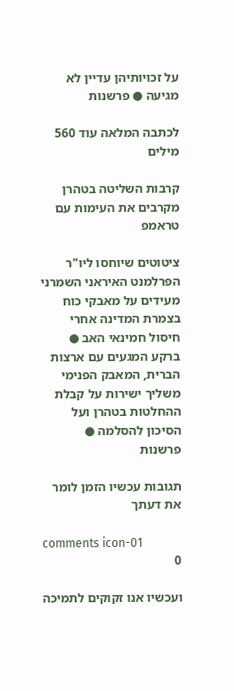על זכויותיהן עדיין לא מגיעה ● פרשנות

לכתבה המלאה עוד 560 מילים

קרבות השליטה בטהרן מקרבים את העימות עם טראמפ

ציטוטים שיוחסו ליו"ר הפרלמנט האיראני השמרני מעידים על מאבקי כוח בצמרת המדינה אחרי חיסול חמינאי האב ● ברקע המגעים עם ארצות הברית, המאבק הפנימי משליך ישירות על קבלת ההחלטות בטהרן ועל הסיכון להסלמה ● פרשנות

תגובות עכשיו הזמן לומר את דעתך

comments icon-01
0

ועכשיו אנו זקוקים לתמיכה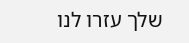שלך עזרו לנו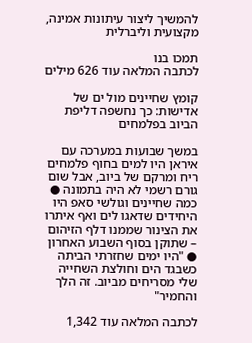להמשיך ליצור עיתונות אמינה, מקצועית וליברלית

תמכו בנו
לכתבה המלאה עוד 626 מילים

קומץ שחיינים מול ים של אדישות: כך נחשפה דליפת הביוב בפלמחים

במשך שבועות במערכה עם איראן היו למים בחוף פלמחים ריח ומרקם של ביוב, אבל שום גורם רשמי לא היה בתמונה ● כמה שחיינים וגולשי סאפ היו היחידים שדאגו לים ואף איתרו את הצינור שממנו דלף הזיהום – שתוקן בסוף השבוע האחרון ● "היו ימים שחזרתי הביתה כשבגד הים וחולצת השחייה שלי מסריחים מביוב. זה הלך והחמיר"

לכתבה המלאה עוד 1,342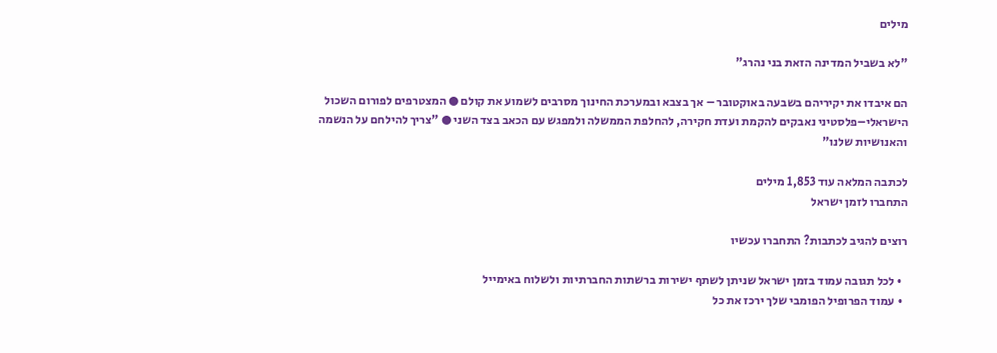מילים

"לא בשביל המדינה הזאת בני נהרג"

הם איבדו את יקיריהם בשבעה באוקטובר – אך בצבא ובמערכת החינוך מסרבים לשמוע את קולם ● המצטרפים לפורום השכול הישראלי–פלסטיני נאבקים להקמת ועדת חקירה, להחלפת הממשלה ולמפגש עם הכאב בצד השני ● "צריך להילחם על הנשמה והאנושיות שלנו"

לכתבה המלאה עוד 1,853 מילים
התחברו לזמן ישראל

רוצים להגיב לכתבות? התחברו עכשיו

  • לכל תגובה עמוד בזמן ישראל שניתן לשתף ישירות ברשתות החברתיות ולשלוח באימייל
  • עמוד הפרופיל הפומבי שלך ירכז את כל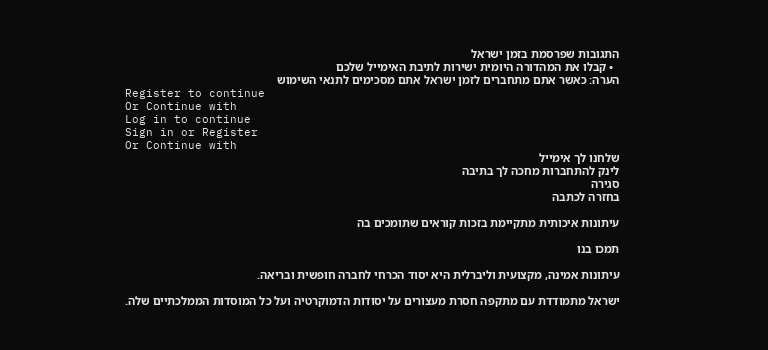התגובות שפרסמת בזמן ישראל
  • קבלו את המהדורה היומית ישירות לתיבת האימייל שלכם
הערה: כאשר אתם מתחברים לזמן ישראל אתם מסכימים לתנאי השימוש
Register to continue
Or Continue with
Log in to continue
Sign in or Register
Or Continue with
שלחנו לך אימייל
לינק להתחברות מחכה לך בתיבה
סגירה
בחזרה לכתבה

עיתונות איכותית מתקיימת בזכות קוראים שתומכים בה

תמכו בנו

עיתונות אמינה, מקצועית וליברלית היא יסוד הכרחי לחברה חופשית ובריאה.

ישראל מתמודדת עם מתקפה חסרת מעצורים על יסודות הדמוקרטיה ועל כל המוסדות הממלכתיים שלה.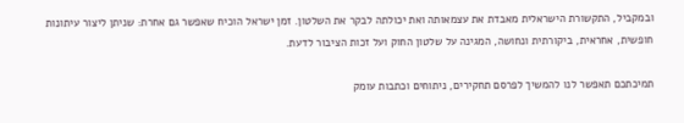ובמקביל, התקשורת הישראלית מאבדת את עצמאותה ואת יכולתה לבקר את השלטון. זמן ישראל הוכיח שאפשר גם אחרת: שניתן ליצור עיתונות חופשית, אחראית, ביקורתית ונחושה, המגינה על שלטון החוק ועל זכות הציבור לדעת.

תמיכתכם תאפשר לנו להמשיך לפרסם תחקירים, ניתוחים וכתבות עומק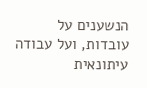הנשענים על עובדות, ועל עבודה עיתונאית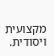מקצועית ויסודית.